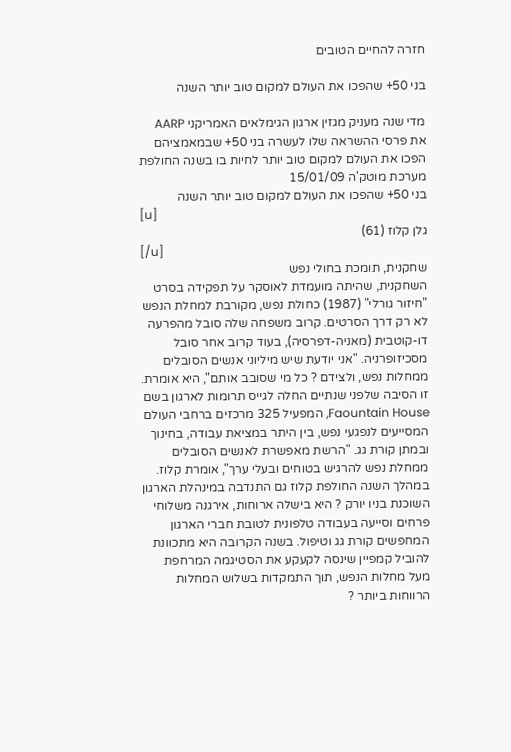חזרה להחיים הטובים

בני 50+ שהפכו את העולם למקום טוב יותר השנה

מדי שנה מעניק מגזין ארגון הגימלאים האמריקני AARP את פרסי ההשראה שלו לעשרה בני 50+ שבמאמציהם הפכו את העולם למקום טוב יותר לחיות בו בשנה החולפת
מערכת מוטק'ה 15/01/09
בני 50+ שהפכו את העולם למקום טוב יותר השנה
[u]
גלן קלוז (61)
[/u]
שחקנית, תומכת בחולי נפש
השחקנית, שהיתה מועמדת לאוסקר על תפקידה בסרט "חיזור גורלי" (1987) כחולת נפש, מקורבת למחלת הנפש לא רק דרך הסרטים. קרוב משפחה שלה סובל מהפרעה דו-קוטבית (מאניה-דפרסיה), בעוד קרוב אחר סובל מסכיזופרניה. "אני יודעת שיש מיליוני אנשים הסובלים ממחלות נפש, ולצידם ? כל מי שסובב אותם", היא אומרת. זו הסיבה שלפני שנתיים החלה לגייס תרומות לארגון בשם Faountain House, המפעיל 325 מרכזים ברחבי העולם המסייעים לנפגעי נפש, בין היתר במציאת עבודה, בחינוך ובמתן קורת גג. "הרשת מאפשרת לאנשים הסובלים ממחלת נפש להרגיש בטוחים ובעלי ערך", אומרת קלוז. במהלך השנה החולפת קלוז גם התנדבה במינהלת הארגון השוכנת בניו יורק ? היא בישלה ארוחות, אירגנה משלוחי פרחים וסייעה בעבודה טלפונית לטובת חברי הארגון המחפשים קורת גג וטיפול. בשנה הקרובה היא מתכוונת להוביל קמפיין שינסה לקעקע את הסטיגמה המרחפת מעל מחלות הנפש, תוך התמקדות בשלוש המחלות הרווחות ביותר ?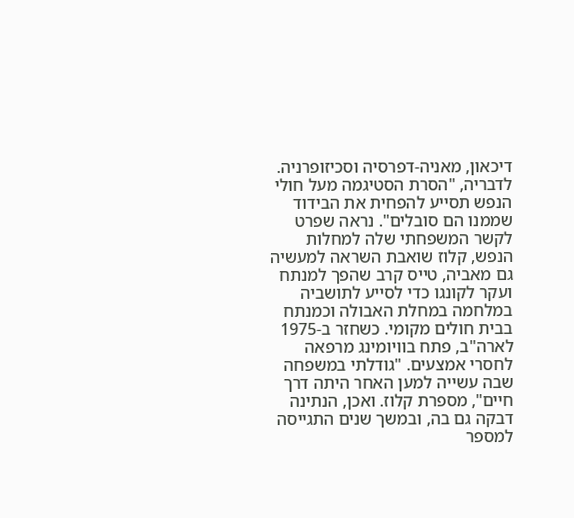דיכאון, מאניה-דפרסיה וסכיזופרניה. לדבריה, "הסרת הסטיגמה מעל חולי הנפש תסייע להפחית את הבידוד שממנו הם סובלים". נראה שפרט לקשר המשפחתי שלה למחלות הנפש, קלוז שואבת השראה למעשיה גם מאביה, טייס קרב שהפך למנתח ועקר לקונגו כדי לסייע לתושביה במלחמה במחלת האבולה וכמנתח בבית חולים מקומי. כשחזר ב-1975 לארה"ב, פתח בוויומינג מרפאה לחסרי אמצעים. "גודלתי במשפחה שבה עשייה למען האחר היתה דרך חיים", מספרת קלוז. ואכן, הנתינה דבקה גם בה, ובמשך שנים התגייסה למספר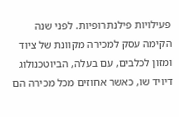פעילויות פילנתרופיות. לפני שנה הקימה עסק למכירה מקוונת של ציוד ומזון לכלבים, עם בעלה, הביוטכנולוג דיויד שו, כאשר אחוזים מכל מכירה הם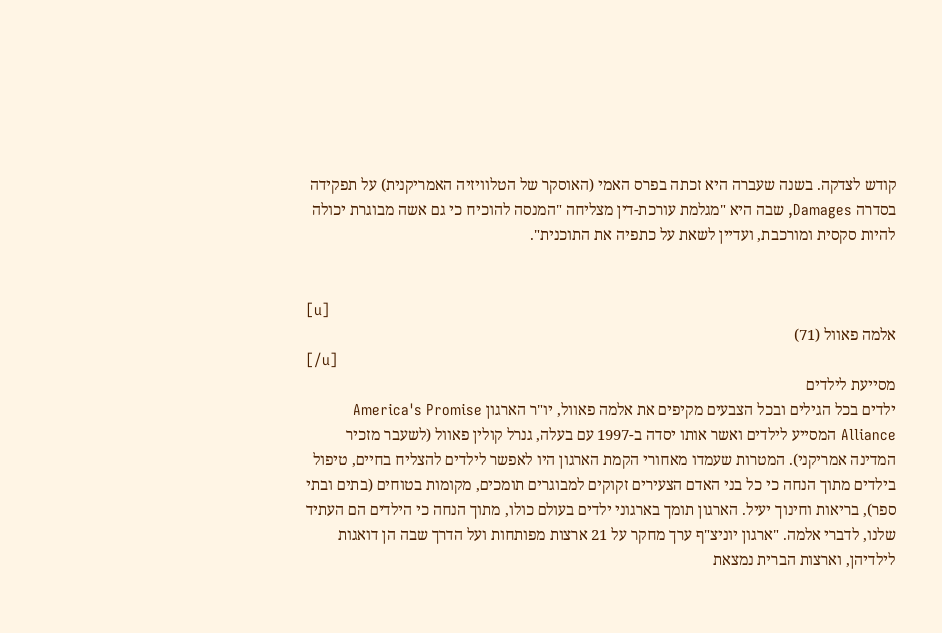קודש לצדקה. בשנה שעברה היא זכתה בפרס האמי (האוסקר של הטלוויזיה האמריקנית) על תפקידה בסדרה Damages, שבה היא "מגלמת עורכת-דין מצליחה "המנסה להוכיח כי גם אשה מבוגרת יכולה להיות סקסית ומורכבת, ועדיין לשאת על כתפיה את התוכנית".


[u]
אלמה פאוול (71)
[/u]
מסייעת לילדים
ילדים בכל הגילים ובכל הצבעים מקיפים את אלמה פאוול, יו"ר הארגון America's Promise Alliance המסייע לילדים ואשר אותו יסדה ב-1997 עם בעלה, גנרל קולין פאוול (לשעבר מזכיר המדינה אמריקני). המטרות שעמדו מאחורי הקמת הארגון היו לאפשר לילדים להצליח בחיים, טיפול בילדים מתוך הנחה כי כל בני האדם הצעירים זקוקים למבוגרים תומכים, מקומות בטוחים (בתים ובתי ספר), בריאות וחינוך יעיל. הארגון תומך בארגוני ילדים בעולם כולו, מתוך הנחה כי הילדים הם העתיד שלנו, לדברי אלמה. "ארגון יוניצ"ף ערך מחקר על 21 ארצות מפותחות ועל הדרך שבה הן דואגות לילדיהן, וארצות הברית נמצאת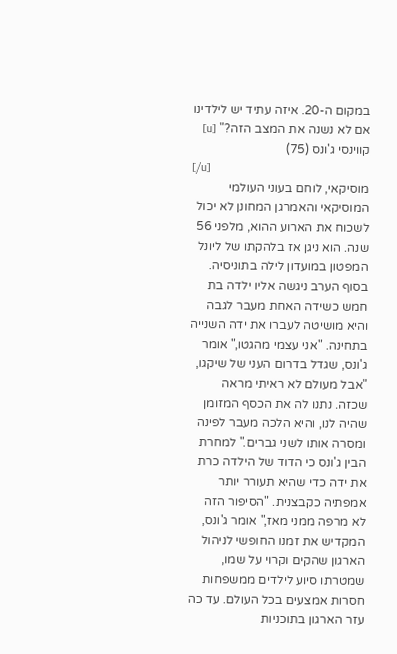במקום ה-20. איזה עתיד יש לילדינו אם לא נשנה את המצב הזה?" [u]
קווינסי ג'ונס (75)
[/u]
מוסיקאי, לוחם בעוני העולמי
המוסיקאי והאמרגן המחונן לא יכול לשכוח את הארוע ההוא, מלפני 56 שנה. הוא ניגן אז בלהקתו של ליונל המפטון במועדון לילה בתוניסיה. בסוף הערב ניגשה אליו ילדה בת חמש כשידה האחת מעבר לגבה והיא מושיטה לעברו את ידה השנייה בתחינה. "אני עצמי מהגטו," אומר ג'ונס, שגדל בדרום העני של שיקגו, "אבל מעולם לא ראיתי מראה שכזה. נתנו לה את הכסף המזומן שהיה לנו, והיא הלכה מעבר לפינה ומסרה אותו לשני גברים." למחרת הבין ג'ונס כי הדוד של הילדה כרת את ידה כדי שהיא תעורר יותר אמפתיה כקבצנית. "הסיפור הזה לא מרפה ממני מאז," אומר ג'ונס, המקדיש את זמנו החופשי לניהול הארגון שהקים וקרוי על שמו, שמטרתו סיוע לילדים ממשפחות חסרות אמצעים בכל העולם. עד כה עזר הארגון בתוכניות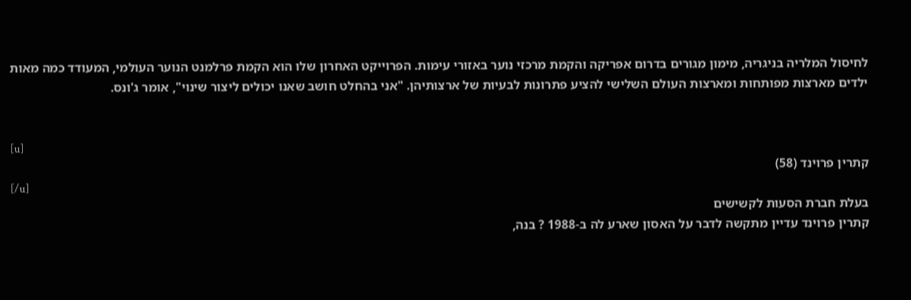לחיסול המלריה בניגריה, מימון מגורים בדרום אפריקה והקמת מרכזי נוער באזורי עימות. הפרוייקט האחרון שלו הוא הקמת פרלמנט הנוער העולמי, המעודד כמה מאות ילדים מארצות מפותחות ומארצות העולם השלישי להציע פתרונות לבעיות של ארצותיהן. "אני בהחלט חושב שאנו יכולים ליצור שינוי", אומר ג'ונס.


[u]
קתרין פרוינד (58)
[/u]
בעלת חברת הסעות לקשישים
קתרין פרוינד עדיין מתקשה לדבר על האסון שארע לה ב-1988 ? בנה,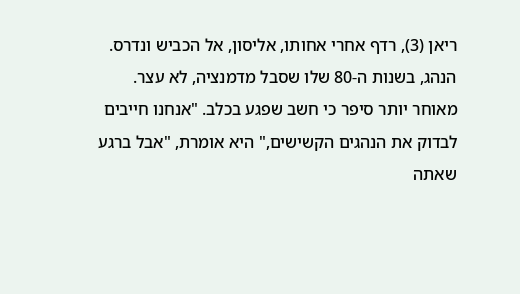ריאן (3), רדף אחרי אחותו, אליסון, אל הכביש ונדרס. הנהג, בשנות ה-80 שלו שסבל מדמנציה, לא עצר. מאוחר יותר סיפר כי חשב שפגע בכלב. "אנחנו חייבים לבדוק את הנהגים הקשישים," היא אומרת, "אבל ברגע שאתה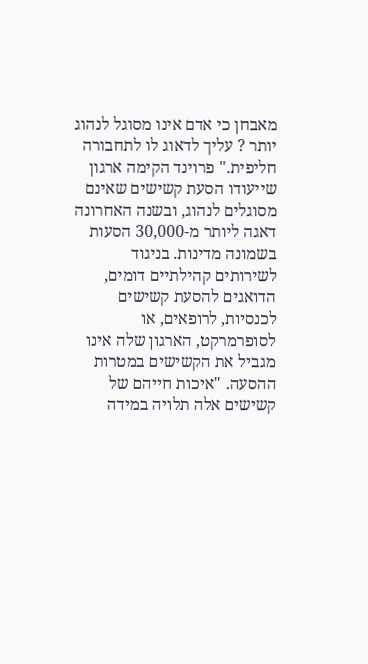מאבחן כי אדם אינו מסוגל לנהוג יותר ? עליך לדאוג לו לתחבורה חליפית." פרוינד הקימה ארגון שייעודו הסעת קשישים שאינם מסוגלים לנהוג, ובשנה האחרונה דאגה ליותר מ-30,000 הסעות בשמונה מדינות. בניגוד לשירותים קהילתיים דומים, הדואגים להסעת קשישים לכנסיות, לרופאים, או לסופרמרקט, הארגון שלה אינו מגביל את הקשישים במטרות ההסעה. "איכות חייהם של קשישים אלה תלויה במידה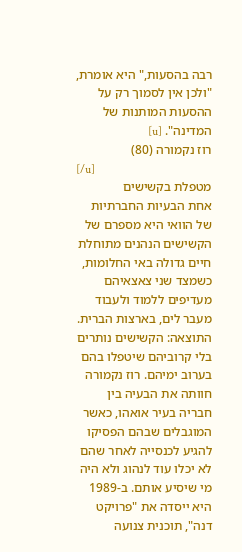רבה בהסעות," היא אומרת, "ולכן אין לסמוך רק על ההסעות המותנות של המדינה". [u]
רוז נקמורה (80)
[/u]
מטפלת בקשישים
אחת הבעיות החברתיות של הוואי היא מספרם של הקשישים הנהנים מתוחלת חיים גדולה באי החלומות, כשמצד שני צאצאיהם מעדיפים ללמוד ולעבוד מעבר לים, בארצות הברית. התוצאה: הקשישים נותרים בלי קרוביהם שיטפלו בהם בערוב ימיהם. רוז נקמורה חוותה את הבעיה בין חבריה בעיר אואהו, כאשר המוגבלים שבהם הפסיקו להגיע לכנסייה לאחר שהם לא יכלו עוד לנהוג ולא היה מי שיסיע אותם. ב-1989 היא ייסדה את "פרויקט דנה", תוכנית צנועה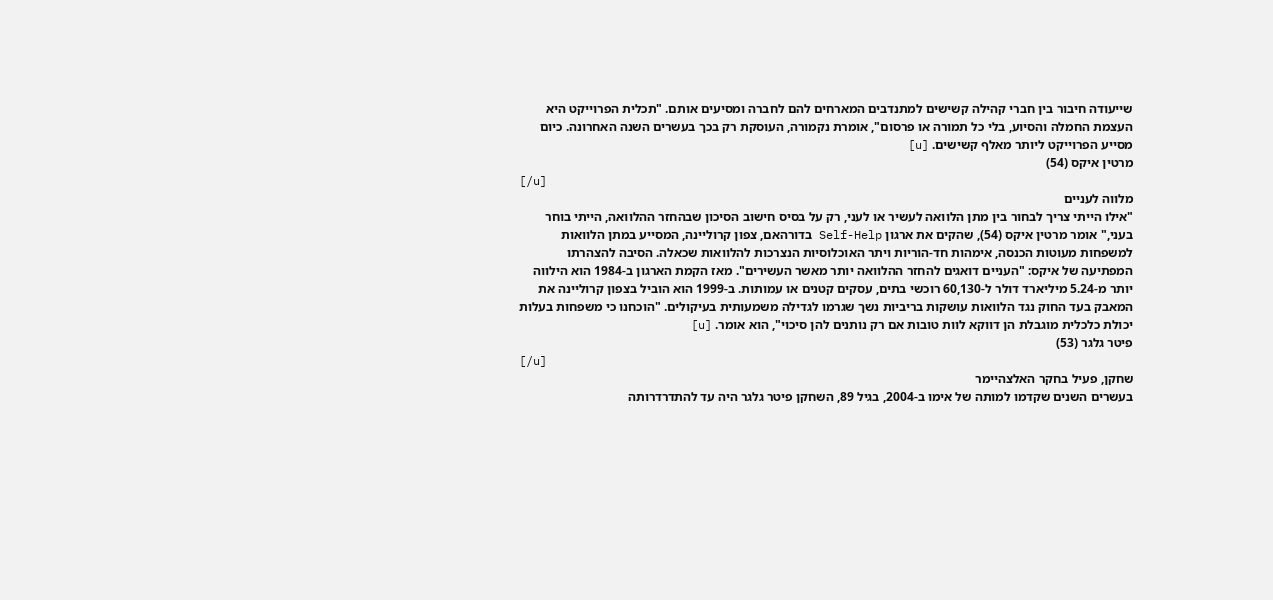שייעודה חיבור בין חברי קהילה קשישים למתנדבים המארחים להם לחברה ומסיעים אותם. "תכלית הפרוייקט היא העצמת החמלה והסיוע, בלי כל תמורה או פרסום", אומרת נקמורה, העוסקת רק בכך בעשרים השנה האחרונה. כיום מסייע הפרוייקט ליותר מאלף קשישים. [u]
מרטין איקס (54)
[/u]
מלווה לעניים
"אילו הייתי צריך לבחור בין מתן הלוואה לעשיר או לעני, רק על בסיס חישוב הסיכון שבהחזר ההלוואה, הייתי בוחר בעני," אומר מרטין איקס (54), שהקים את ארגון Self-Help בדורהאם, צפון קרוליינה, המסייע במתן הלוואות למשפחות מעוטות הכנסה, אימהות חד-הוריות ויתר האוכלוסיות הנצרכות להלוואות שכאלה. הסיבה להצהרתו המפתיעה של איקס: "העניים דואגים להחזר ההלוואה יותר מאשר העשירים". מאז הקמת הארגון ב-1984 הוא הילווה יותר מ-5.24 מיליארד דולר ל-60,130 רוכשי בתים, עסקים קטנים או עמותות. ב-1999 הוא הוביל בצפון קרוליינה את המאבק בעד החוק נגד הלוואות עושקות בריביות נשך שגרמו לגדילה משמעותית בעיקולים. "הוכחנו כי משפחות בעלות יכולת כלכלית מוגבלת הן דווקא לוות טובות אם רק נותנים להן סיכוי", הוא אומר. [u]
פיטר גלגר (53)
[/u]
שחקן, פעיל בחקר האלצהיימר
בעשרים השנים שקדמו למותה של אימו ב-2004, בגיל 89, השחקן פיטר גלגר היה עד להתדרדרותה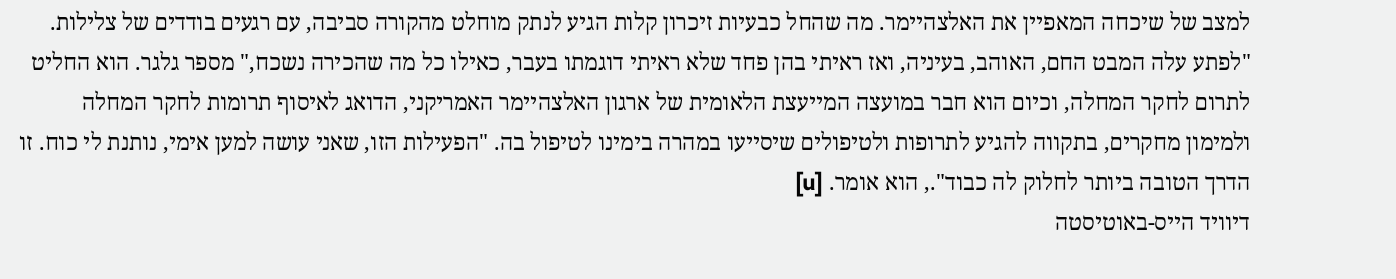למצב של שיכחה המאפיין את האלצהיימר. מה שהחל כבעיות זיכרון קלות הגיע לנתק מוחלט מהקורה סביבה, עם רגעים בודדים של צלילות. "לפתע עלה המבט החם, האוהב, בעיניה, ואז ראיתי בהן פחד שלא ראיתי דוגמתו בעבר, כאילו כל מה שהכירה נשכח," מספר גלגר. הוא החליט לתרום לחקר המחלה, וכיום הוא חבר במועצה המייעצת הלאומית של ארגון האלצהיימר האמריקני, הדואג לאיסוף תרומות לחקר המחלה ולמימון מחקרים, בתקווה להגיע לתרופות ולטיפולים שיסייעו במהרה בימינו לטיפול בה. "הפעילות הזו, שאני עושה למען אימי, נותנת לי כוח. זו הדרך הטובה ביותר לחלוק לה כבוד"., הוא אומר. [u]
דיוויד הייס-באוטיסטה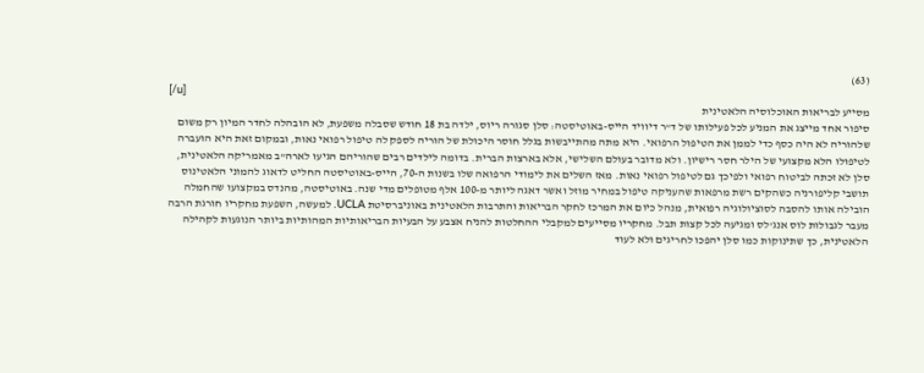(63)
[/u]
מסייע לבריאות האוכלוסיה הלאטינית
סיפור אחד מייצג את המניע לכל פעילותו של ד"ר דיוויד הייס-באוטיסטה: סלן סגורה ריוס, ילדה בת 18 חודש שסבלה משפעת, לא הובהלה לחדר המיון רק משום שלהוריה לא היה כסף כדי לממן את הטיפול הרפואי. היא מתה מהתייבשות בגלל חוסר היכולת של הוריה לספק לה טיפול רפואי נאות, ובמקום זאת היא הועברה לטיפולו הלא מקצועי של הילר חסר רישיון. ולא מדובר בעולם השלישי, אלא בארצות הברית. בדומה לילדים רבים שהוריהם הגיעו לארה"ב מאמריקה הלאטינית, סלן לא זכתה לביטוח רפואי ולפיכך גם לטיפול רפואי נאות. מאז השלים את לימודי הרפואה שלו בשנות ה-70, הייס-באוטיסטה החליט לדאוג להמוני הלאטינוס תושבי קליפורניה כשהקים רשת מרפאות שהעניקה טיפול במחיר מוזל ואשר דאגה ליותר מ-100 אלף מטופלים מדי שנה. באוטיסטה, מהנדס במקצועו שהחמלה הובילה אותו להסבה לסוציולוגיה רפואית, מנהל כיום את המרכז לחקר הבריאות והתרבות הלאטינית באוניברסיטת UCLA. למעשה, השפעת מחקריו חורגת הרבה מעבר לגבולות לוס אנג'לס ומגיעה לכל קצות תבל. מחקריו מסייעים למקבלי ההחלטות להניח אצבע על הבעיות הבריאותיות המהותיות ביותר הנוגעות לקהילה הלאטינית, כך שתינוקות כמו סלן יהפכו לחריגים ולא לעוד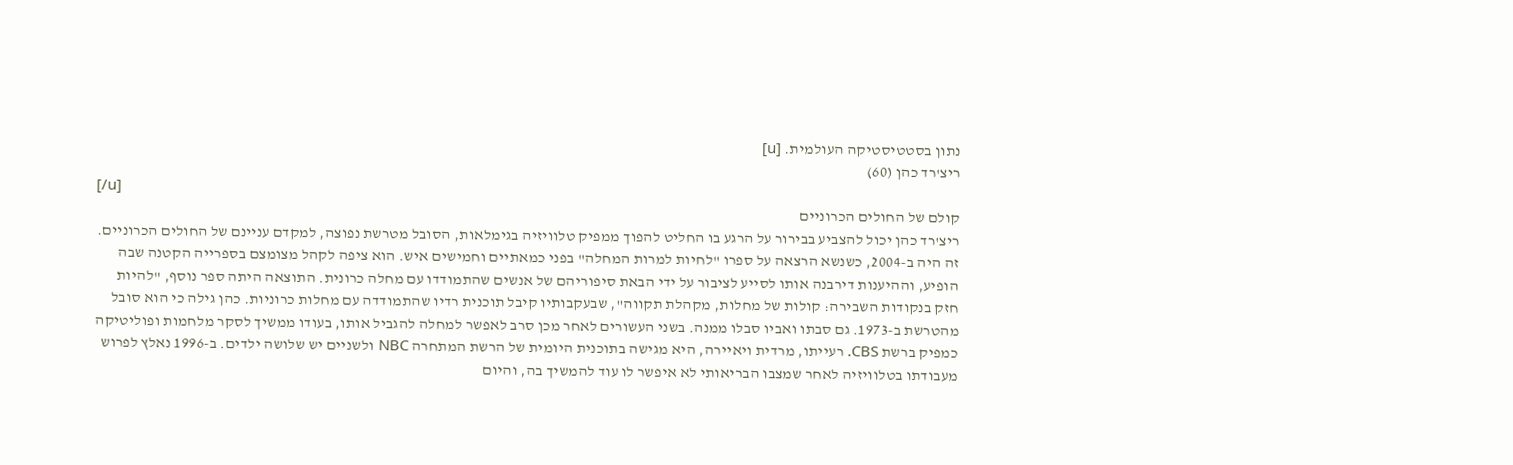נתון בסטטיסטיקה העולמית. [u]
ריצ'רד כהן (60)
[/u]
קולם של החולים הכרוניים
ריצ'רד כהן יכול להצביע בבירור על הרגע בו החליט להפוך ממפיק טלוויזיה בגימלאות, הסובל מטרשת נפוצה, למקדם עניינם של החולים הכרוניים. זה היה ב-2004, כשנשא הרצאה על ספרו "לחיות למרות המחלה" בפני כמאתיים וחמישים איש. הוא ציפה לקהל מצומצם בספרייה הקטנה שבה הופיע, וההיענות דירבנה אותו לסייע לציבור על ידי הבאת סיפוריהם של אנשים שהתמודדו עם מחלה כרונית. התוצאה היתה ספר נוסף, "להיות חזק בנקודות השבירה: קולות של מחלות, מקהלת תקווה", שבעקבותיו קיבל תוכנית רדיו שהתמודדה עם מחלות כרוניות. כהן גילה כי הוא סובל מהטרשת ב-1973. גם סבתו ואביו סבלו ממנה. בשני העשורים לאחר מכן סרב לאפשר למחלה להגביל אותו, בעודו ממשיך לסקר מלחמות ופוליטיקה כמפיק ברשת CBS. רעייתו, מרדית ויאיירה, היא מגישה בתוכנית היומית של הרשת המתחרה NBC ולשניים יש שלושה ילדים. ב-1996 נאלץ לפרוש מעבודתו בטלוויזיה לאחר שמצבו הבריאותי לא איפשר לו עוד להמשיך בה, והיום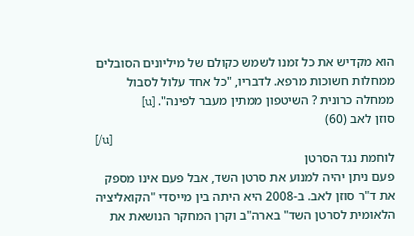הוא מקדיש את כל זמנו לשמש כקולם של מיליונים הסובלים ממחלות חשוכות מרפא. לדבריו, "כל אחד עלול לסבול ממחלה כרונית ? השיטפון ממתין מעבר לפינה". [u]
סוזן לאב (60)
[/u]
לוחמת נגד הסרטן
פעם ניתן יהיה למנוע את סרטן השד, אבל פעם אינו מספק את ד"ר סוזן לאב. ב-2008 היא היתה בין מייסדי "הקואליציה הלאומית לסרטן השד" בארה"ב וקרן המחקר הנושאת את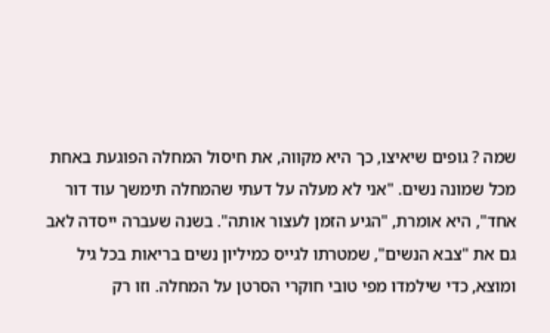שמה ? גופים שיאיצו, כך היא מקווה, את חיסול המחלה הפוגעת באחת מכל שמונה נשים. "אני לא מעלה על דעתי שהמחלה תימשך עוד דור אחד", היא אומרת, "הגיע הזמן לעצור אותה". בשנה שעברה ייסדה לאב גם את "צבא הנשים", שמטרתו לגייס כמיליון נשים בריאות בכל גיל ומוצא, כדי שילמדו מפי טובי חוקרי הסרטן על המחלה. וזו רק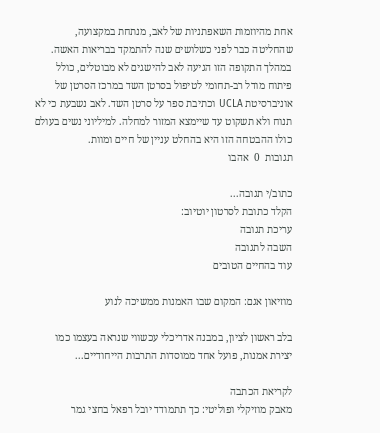אחת מהיוזמות השאפתניות של לאב, מנתחת במקצועה, שהחליטה כבר לפני כשלושים שנה להתמקד בבריאות האשה. במהלך התקופה הזו הגיעה לאב להישגים לא מבוטלים, כולל פיתוח מודל רב-תחומי לטיפול בסרטן השד במרכז הסרטן של אוניברסיטת UCLA וכתיבת ספר על סרטן השד. לאב נשבעת כי לא תנוח ולא תשקוט עד שיימצא המזור למחלה. למיליוני נשים בעולם כולו ההבטחה הזו היא בהחלט עניין של חיים ומוות.
תגובות  0  אהבו

כתוב/י תגובה...
הקלד כתובת לסרטון יוטיוב:
עריכת תגובה
השבה לתגובה
עוד בהחיים הטובים

מוזיאון אגם: המקום שבו האמנות ממשיכה לנוע

בלב ראשון לציון, במבנה אדריכלי עכשווי שנראה בעצמו כמו יצירת אמנות, פועל אחד ממוסדות התרבות הייחודיים...

לקריאת הכתבה
מאבק מוזיקלי ופוליטי: כך תתמודד יובל רפאל בחצי גמר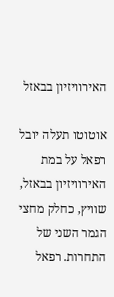האירוויזיון בבאזל

אוטוטו תעלה יובל רפאל על במת האירוויזיון בבאזל, שוויץ, כחלק מחצי הגמר השני של התחרות. רפאל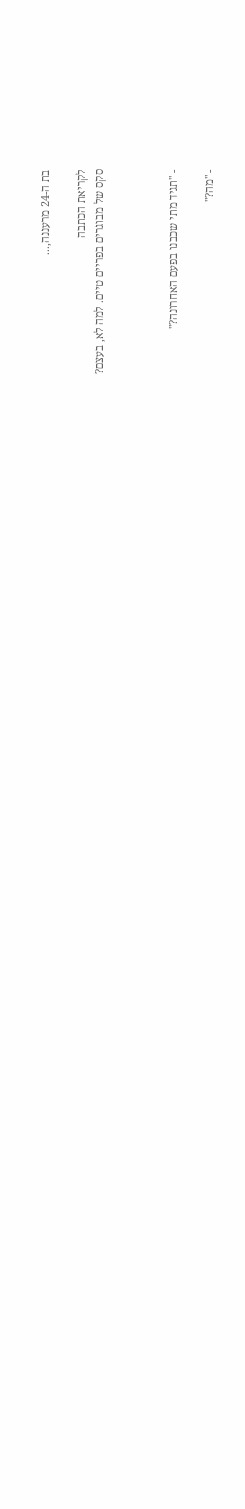בת ה-24 מרעננה,...

לקריאת הכתבה
סקס של מבוגרים בפריים טיים. למה לא, בעצם?



- "תגיד מתי שכבנו בפעם האחרונה?"

- "מה?"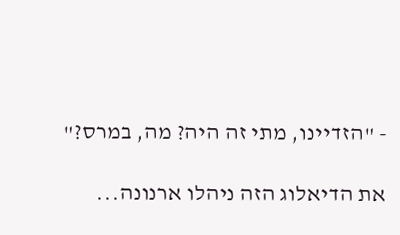- "הזדיינו, מתי זה היה? מה, במרס?"

את הדיאלוג הזה ניהלו ארנונה...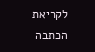לקריאת הכתבה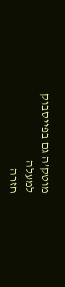מוטק’ה גם בפייסבוק
למעלה
חזרה